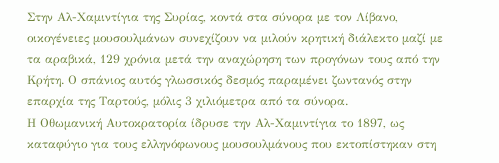Στην Αλ-Χαμιντίγια της Συρίας, κοντά στα σύνορα με τον Λίβανο, οικογένειες μουσουλμάνων συνεχίζουν να μιλούν κρητική διάλεκτο μαζί με τα αραβικά, 129 χρόνια μετά την αναχώρηση των προγόνων τους από την Κρήτη. Ο σπάνιος αυτός γλωσσικός δεσμός παραμένει ζωντανός στην επαρχία της Ταρτούς, μόλις 3 χιλιόμετρα από τα σύνορα.
Η Οθωμανική Αυτοκρατορία ίδρυσε την Αλ-Χαμιντίγια το 1897, ως καταφύγιο για τους ελληνόφωνους μουσουλμάνους που εκτοπίστηκαν στη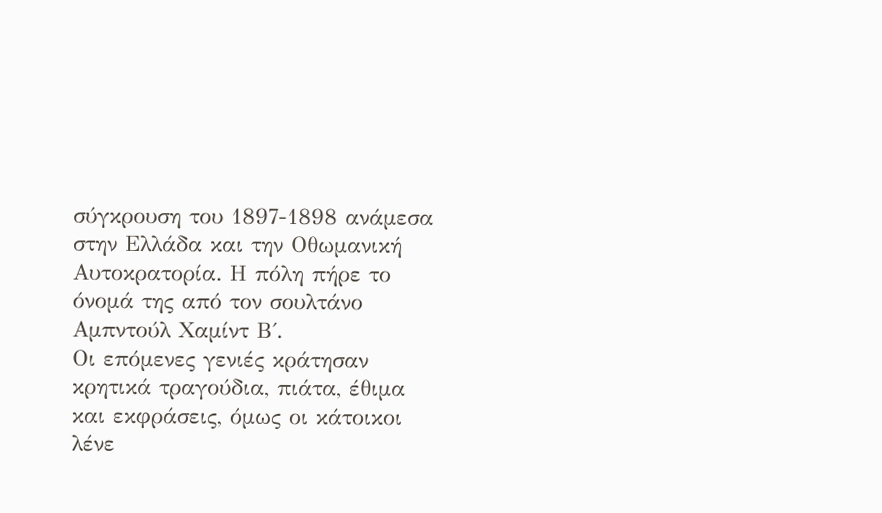σύγκρουση του 1897-1898 ανάμεσα στην Ελλάδα και την Οθωμανική Αυτοκρατορία. Η πόλη πήρε το όνομά της από τον σουλτάνο Αμπντούλ Χαμίντ Β΄.
Οι επόμενες γενιές κράτησαν κρητικά τραγούδια, πιάτα, έθιμα και εκφράσεις, όμως οι κάτοικοι λένε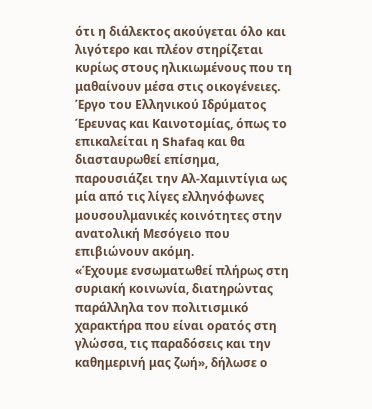ότι η διάλεκτος ακούγεται όλο και λιγότερο και πλέον στηρίζεται κυρίως στους ηλικιωμένους που τη μαθαίνουν μέσα στις οικογένειες.
Έργο του Ελληνικού Ιδρύματος Έρευνας και Καινοτομίας, όπως το επικαλείται η Shafaq και θα διασταυρωθεί επίσημα, παρουσιάζει την Αλ-Χαμιντίγια ως μία από τις λίγες ελληνόφωνες μουσουλμανικές κοινότητες στην ανατολική Μεσόγειο που επιβιώνουν ακόμη.
«Έχουμε ενσωματωθεί πλήρως στη συριακή κοινωνία, διατηρώντας παράλληλα τον πολιτισμικό χαρακτήρα που είναι ορατός στη γλώσσα, τις παραδόσεις και την καθημερινή μας ζωή», δήλωσε ο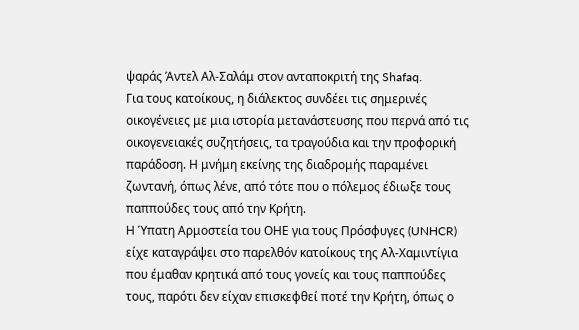ψαράς Άντελ Αλ-Σαλάμ στον ανταποκριτή της Shafaq.
Για τους κατοίκους, η διάλεκτος συνδέει τις σημερινές οικογένειες με μια ιστορία μετανάστευσης που περνά από τις οικογενειακές συζητήσεις, τα τραγούδια και την προφορική παράδοση. Η μνήμη εκείνης της διαδρομής παραμένει ζωντανή, όπως λένε, από τότε που ο πόλεμος έδιωξε τους παππούδες τους από την Κρήτη.
Η Ύπατη Αρμοστεία του ΟΗΕ για τους Πρόσφυγες (UNHCR) είχε καταγράψει στο παρελθόν κατοίκους της Αλ-Χαμιντίγια που έμαθαν κρητικά από τους γονείς και τους παππούδες τους, παρότι δεν είχαν επισκεφθεί ποτέ την Κρήτη, όπως ο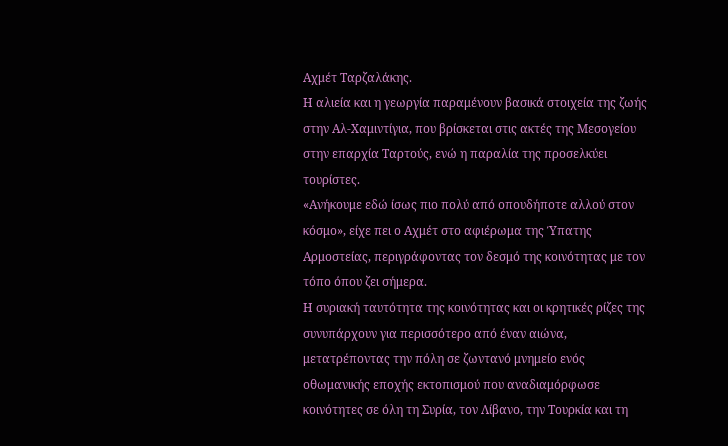Αχμέτ Ταρζαλάκης.
Η αλιεία και η γεωργία παραμένουν βασικά στοιχεία της ζωής στην Αλ-Χαμιντίγια, που βρίσκεται στις ακτές της Μεσογείου στην επαρχία Ταρτούς, ενώ η παραλία της προσελκύει τουρίστες.
«Ανήκουμε εδώ ίσως πιο πολύ από οπουδήποτε αλλού στον κόσμο», είχε πει ο Αχμέτ στο αφιέρωμα της Ύπατης Αρμοστείας, περιγράφοντας τον δεσμό της κοινότητας με τον τόπο όπου ζει σήμερα.
Η συριακή ταυτότητα της κοινότητας και οι κρητικές ρίζες της συνυπάρχουν για περισσότερο από έναν αιώνα, μετατρέποντας την πόλη σε ζωντανό μνημείο ενός οθωμανικής εποχής εκτοπισμού που αναδιαμόρφωσε κοινότητες σε όλη τη Συρία, τον Λίβανο, την Τουρκία και τη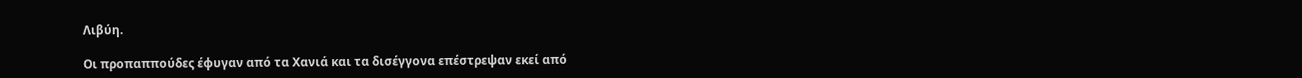Λιβύη.

Οι προπαππούδες έφυγαν από τα Χανιά και τα δισέγγονα επέστρεψαν εκεί από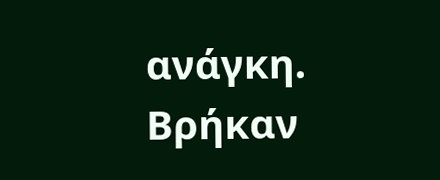ανάγκη. Βρήκαν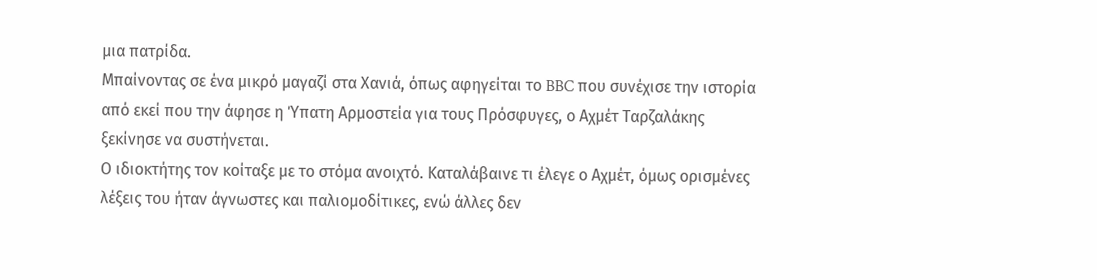μια πατρίδα.
Μπαίνοντας σε ένα μικρό μαγαζί στα Χανιά, όπως αφηγείται το BBC που συνέχισε την ιστορία από εκεί που την άφησε η Ύπατη Αρμοστεία για τους Πρόσφυγες, ο Αχμέτ Ταρζαλάκης ξεκίνησε να συστήνεται.
Ο ιδιοκτήτης τον κοίταξε με το στόμα ανοιχτό. Καταλάβαινε τι έλεγε ο Αχμέτ, όμως ορισμένες λέξεις του ήταν άγνωστες και παλιομοδίτικες, ενώ άλλες δεν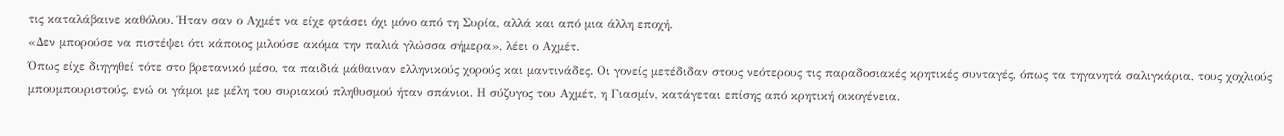τις καταλάβαινε καθόλου. Ήταν σαν ο Αχμέτ να είχε φτάσει όχι μόνο από τη Συρία, αλλά και από μια άλλη εποχή.
«Δεν μπορούσε να πιστέψει ότι κάποιος μιλούσε ακόμα την παλιά γλώσσα σήμερα», λέει ο Αχμέτ.
Όπως είχε διηγηθεί τότε στο βρετανικό μέσο, τα παιδιά μάθαιναν ελληνικούς χορούς και μαντινάδες. Οι γονείς μετέδιδαν στους νεότερους τις παραδοσιακές κρητικές συνταγές, όπως τα τηγανητά σαλιγκάρια, τους χοχλιούς μπουμπουριστούς, ενώ οι γάμοι με μέλη του συριακού πληθυσμού ήταν σπάνιοι. Η σύζυγος του Αχμέτ, η Γιασμίν, κατάγεται επίσης από κρητική οικογένεια.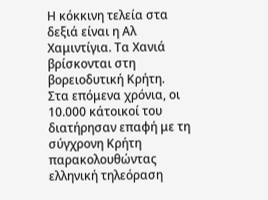Η κόκκινη τελεία στα δεξιά είναι η Αλ Χαμιντίγια. Τα Χανιά βρίσκονται στη βορειοδυτική Κρήτη.
Στα επόμενα χρόνια, οι 10.000 κάτοικοί του διατήρησαν επαφή με τη σύγχρονη Κρήτη παρακολουθώντας ελληνική τηλεόραση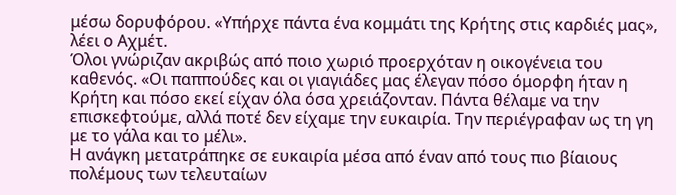μέσω δορυφόρου. «Υπήρχε πάντα ένα κομμάτι της Κρήτης στις καρδιές μας», λέει ο Αχμέτ.
Όλοι γνώριζαν ακριβώς από ποιο χωριό προερχόταν η οικογένεια του καθενός. «Οι παππούδες και οι γιαγιάδες μας έλεγαν πόσο όμορφη ήταν η Κρήτη και πόσο εκεί είχαν όλα όσα χρειάζονταν. Πάντα θέλαμε να την επισκεφτούμε, αλλά ποτέ δεν είχαμε την ευκαιρία. Την περιέγραφαν ως τη γη με το γάλα και το μέλι».
Η ανάγκη μετατράπηκε σε ευκαιρία μέσα από έναν από τους πιο βίαιους πολέμους των τελευταίων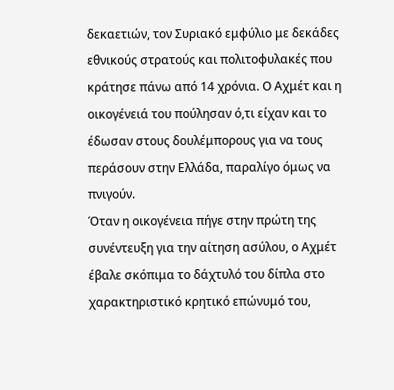δεκαετιών, τον Συριακό εμφύλιο με δεκάδες εθνικούς στρατούς και πολιτοφυλακές που κράτησε πάνω από 14 χρόνια. Ο Αχμέτ και η οικογένειά του πούλησαν ό,τι είχαν και το έδωσαν στους δουλέμπορους για να τους περάσουν στην Ελλάδα, παραλίγο όμως να πνιγούν.
Όταν η οικογένεια πήγε στην πρώτη της συνέντευξη για την αίτηση ασύλου, ο Αχμέτ έβαλε σκόπιμα το δάχτυλό του δίπλα στο χαρακτηριστικό κρητικό επώνυμό του,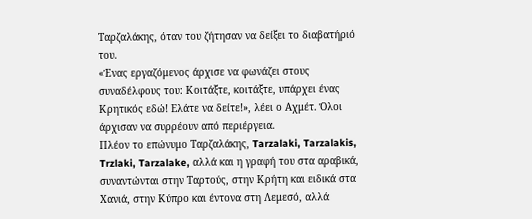Ταρζαλάκης, όταν του ζήτησαν να δείξει το διαβατήριό του.
«Ένας εργαζόμενος άρχισε να φωνάζει στους συναδέλφους του: Κοιτάξτε, κοιτάξτε, υπάρχει ένας Κρητικός εδώ! Ελάτε να δείτε!», λέει ο Αχμέτ. Όλοι άρχισαν να συρρέουν από περιέργεια.
Πλέον το επώνυμο Ταρζαλάκης, Tarzalaki, Tarzalakis, Trzlaki, Tarzalake, αλλά και η γραφή του στα αραβικά, συναντώνται στην Ταρτούς, στην Κρήτη και ειδικά στα Χανιά, στην Κύπρο και έντονα στη Λεμεσό, αλλά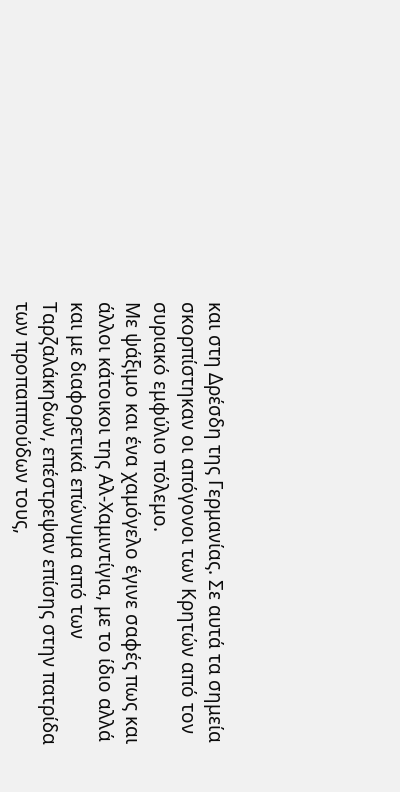και στη Δρέσδη της Γερμανίας. Σε αυτά τα σημεία σκορπίστηκαν οι απόγονοι των Κρητών από τον συριακό εμφύλιο πόλεμο.
Με ψάξιμο και ένα χαμόγελο έγινε σαφές πως και άλλοι κάτοικοι της Αλ-Χαμιντίγια, με το ίδιο αλλά και με διαφορετικά επώνυμα από των Ταρζαλάκηδων, επέστρεψαν επίσης στην πατρίδα των προπαππούδων τους,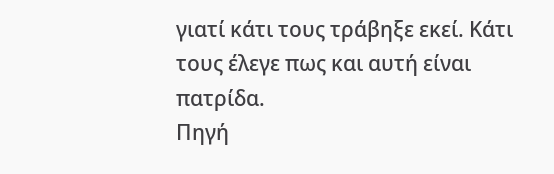γιατί κάτι τους τράβηξε εκεί. Κάτι τους έλεγε πως και αυτή είναι πατρίδα.
Πηγή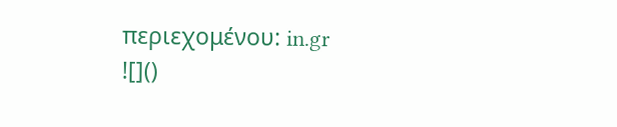περιεχομένου: in.gr
![]()